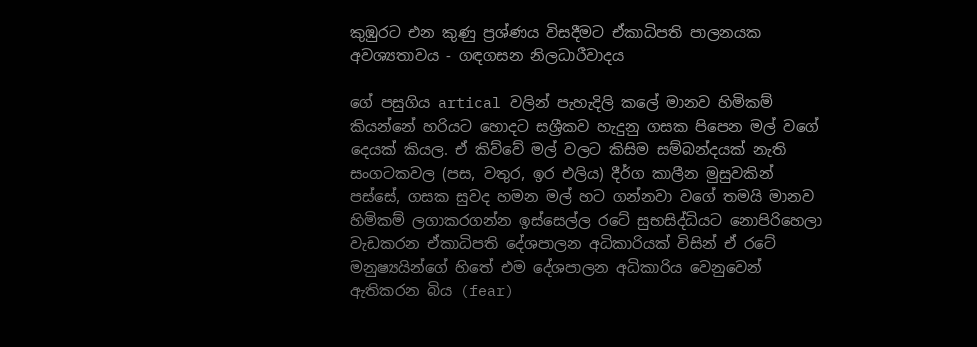කුඹුරට එන කුණු ප්‍රශ්ණය විසදීමට ඒකාධිපති පාලනයක අවශ්‍යතාවය - ගඳගසන නිලධාරීවාදය

ගේ පසුගිය artical වලින් පැහැදිලි කලේ මානව හිමිකම් කියන්නේ හරියට හොදට සශ්‍රීකව හැදුනු ගසක පිපෙන මල් වගේ දෙයක් කියල. ඒ කිව්වේ මල් වලට කිසිම සම්බන්දයක් නැති සංගටකවල (පස, වතුර, ඉර එලිය) දීර්ග කාලීන මුසුවකින් පස්සේ, ගසක සුවද හමන මල් හට ගන්නවා වගේ තමයි මානව හිමිකම් ලගාකරගන්න ඉස්සෙල්ල රටේ සුභසිද්ධියට නොපිරිහෙලා වැඩකරන ඒකාධිපති දේශපාලන අධිකාරියක් විසින් ඒ රටේ මනුෂ්‍යයින්ගේ හිතේ එම දේශපාලන අධිකාරිය වෙනුවෙන් ඇතිකරන බිය (fear)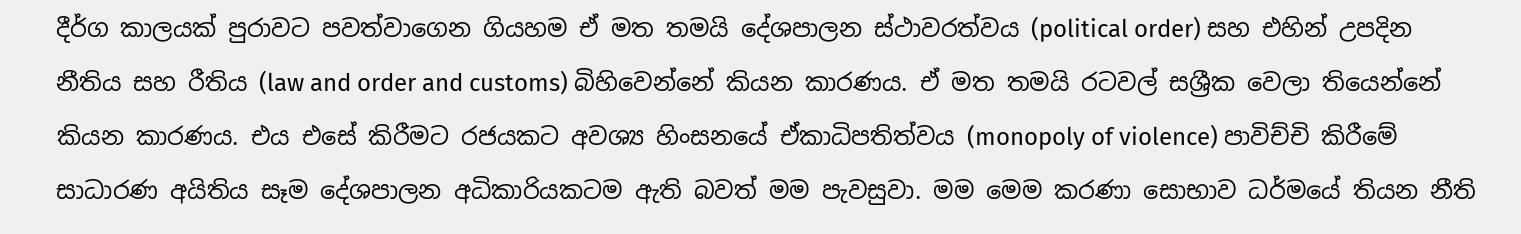දීර්ග කාලයක් පුරාවට පවත්වාගෙන ගියහම ඒ මත තමයි දේශපාලන ස්ථාවරත්වය (political order) සහ එහින් උපදින නීතිය සහ රීතිය (law and order and customs) බිහිවෙන්නේ කියන කාරණය. ඒ මත තමයි රටවල් සශ්‍රීක වෙලා තියෙන්නේ කියන කාරණය. එය එසේ කිරීමට රජයකට අවශ්‍ය හිංසනයේ ඒකාධිපතිත්වය (monopoly of violence) පාවිච්චි කිරීමේ සාධාරණ අයිතිය සෑම දේශපාලන අධිකාරියකටම ඇති බවත් මම පැවසුවා. මම මෙම කරණා සොභාව ධර්මයේ තියන නීති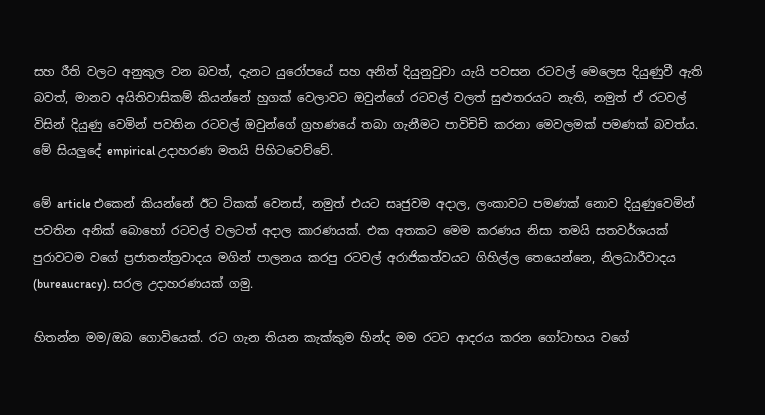සහ රීති වලට අනුකුල වන බවත්, දැනට යුරෝපයේ සහ අනිත් දියුනුවුවා යැයි පවසන රටවල් මෙලෙස දියුණුවී ඇති බවත්, මානව අයිතිවාසිකම් කියන්නේ හුගක් වෙලාවට ඔවුන්ගේ රටවල් වලත් සුළුතරයට නැති, නමුත් ඒ රටවල් විසින් දියුණු වෙමින් පවතින රටවල් ඔවුන්ගේ ග්‍රහණයේ තබා ගැනීමට පාවිචිචි කරනා මෙවලමක් පමණක් බවත්ය. මේ සියලුදේ empirical උදාහරණ මතයි පිහිටවෙව්වේ.

මේ article එකෙන් කියන්නේ ඊට ටිකක් වෙනස්, නමුත් එයට සෘජුවම අදාල, ලංකාවට පමණක් නොව දියුණුවෙමින් පවතින අනික් බොහෝ රටවල් වලටත් අදාල කාරණයක්. එක අතකට මෙම කරණය නිසා තමයි සතවර්ශයක් පුරාවටම වගේ ප්‍රජාතන්ත්‍රවාදය මගින් පාලනය කරපු රටවල් අරාජිකත්වයට ගිහිල්ල තෙයෙන්නෙ, නිලධාරීවාදය (bureaucracy). සරල උදාහරණයක් ගමු.

හිතන්න මම/ඔබ ගොවියෙක්. රට ගැන තියන කැක්කුම හින්ද මම රටට ආදරය කරන ගෝටාභය වගේ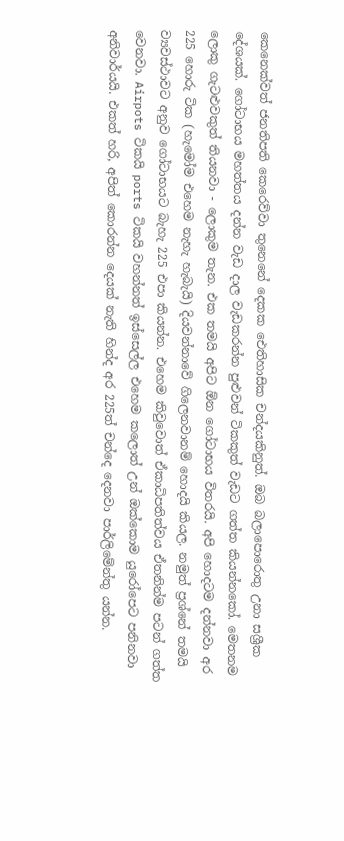කෙනෙක්වත් ජනතිපති කෙරෙව්වා තුනෙනේ දෙකක ඓතිහාසික චන්දයකිනුත්. ඔබ බලාපොරොතු උනා සශ්‍රීක දේශයක්. ගෝටාභය මහත්තය දන්න වැඩ දාල වැඩකරන්න පුළුවන් ටිකකුත් වැඩට ගත්ත කියන්නකෝ. මෙතනම ලොකු ගැටළුවකුත් තියනවා - ලොකුම තැන. එක තමයි අපිට ඕන ගෝටාභය විතරයි. අපි හොදටම දන්නවා අර 225 හොරු ටික (හැමෝම එහෙම නැහැ හැබැයි) දියවන්නාවේ ගිලෙනවානම් හොදයි කියල. නමුත් ප්‍රශ්නේ තමයි ව්‍යවස්ථාවට අනුව ගෝටාභයට බැහැ 225 එපා කියන්න. එහෙම කිවුවොත් ඒකාධිපතිත්වය ඒතනින්ම පටන් ගත්ත වෙනවා. Airpots ටිකයි ports ටිකයි වහන්නත් ඉස්සෙල්ල එහෙම කලොත් උන් ඔක්කොම යුරෝපෙට පනිනවා අනිවාර්යයි. එකත් හරි, අපිත් කොරන්න දෙයක් නැති හින්ද අර 225ත් චන්දෙ දෙනවා පාර්ලිමේන්තු යන්න.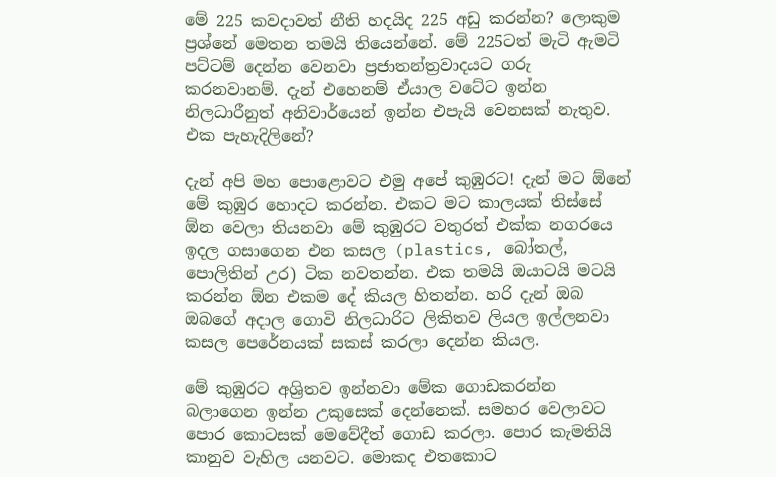මේ 225 කවදාවත් නීති හදයිද 225 අඩු කරන්න? ලොකුම ප්‍රශ්නේ මෙතන තමයි තියෙන්නේ. මේ 225ටත් මැටි ඇමටි පට්ටම් දෙන්න වෙනවා ප්‍රජාතන්ත්‍රවාදයට ගරු කරනවානම්. දැන් එහෙනම් ඒයාල වටේට ඉන්න නිලධාරීනුත් අනිවාර්යෙන් ඉන්න එපැයි වෙනසක් නැතුව. එක පැහැදිලිනේ?

දැන් අපි මහ පොළොවට එමු අපේ කුඹුරට! දැන් මට ඕනේ මේ කුඹුර හොදට කරන්න. එකට මට කාලයක් තිස්සේ ඕන වෙලා තියනවා මේ කුඹුරට වතුරත් එක්ක නගරයෙ ඉදල ගසාගෙන එන කසල (plastics, බෝතල්, පොලිතින් උර) ටික නවතන්න. එක තමයි ඔයාටයි මටයි කරන්න ඕන එකම දේ කියල හිතන්න. හරි දැන් ඔබ ඔබගේ අදාල ගොවි නිලධාරිට ලිකිතව ලියල ඉල්ලනවා කසල පෙරේනයක් සකස් කරලා දෙන්න කියල.

මේ කුඹුරට අශ්‍රිතව ඉන්නවා මේක ගොඩකරන්න බලාගෙන ඉන්න උකුසෙක් දෙන්නෙක්. සමහර වෙලාවට පොර කොටසක් මෙවේදීත් ගොඩ කරලා. පොර කැමතියි කානුව වැහිල යනවට. මොකද එතකොට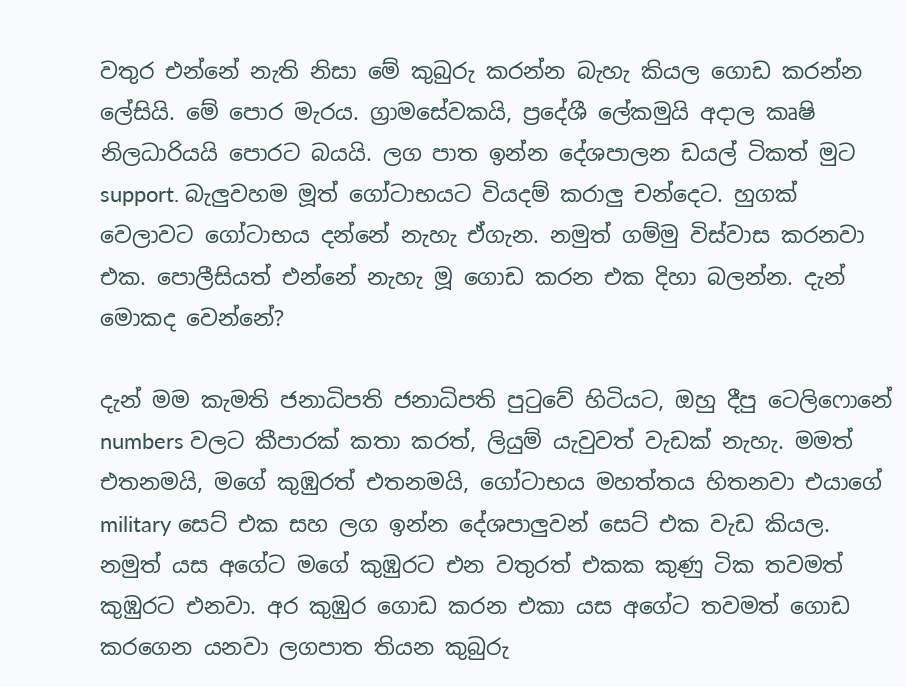වතුර එන්නේ නැති නිසා මේ කුබුරු කරන්න බැහැ කියල ගොඩ කරන්න ලේසියි. මේ පොර මැරය. ග්‍රාමසේවකයි, ප්‍රදේශී ලේකමුයි අදාල කෘෂි නිලධාරියයි පොරට බයයි. ලග පාත ඉන්න දේශපාලන ඩයල් ටිකත් මුට support. බැලුවහම මූත් ගෝටාභයට වියදම් කරාලු චන්දෙට. හුගක් වෙලාවට ගෝටාභය දන්නේ නැහැ ඒගැන. නමුත් ගම්මු විස්වාස කරනවා එක. පොලීසියත් එන්නේ නැහැ මූ ගොඩ කරන එක දිහා බලන්න. දැන් මොකද වෙන්නේ?

දැන් මම කැමති ජනාධිපති ජනාධිපති පුටුවේ හිටියට, ඔහු දීපු ටෙලිෆොනේ numbers වලට කීපාරක් කතා කරත්, ලියුම් යැවුවත් වැඩක් නැහැ. මමත් එතනමයි, මගේ කුඹුරත් එතනමයි, ගෝටාභය මහත්තය හිතනවා එයාගේ military සෙට් එක සහ ලග ඉන්න දේශපාලුවන් සෙට් එක වැඩ කියල. නමුත් යස අගේට මගේ කුඹුරට එන වතුරත් එකක කුණු ටික තවමත් කුඹුරට එනවා. අර කුඹුර ගොඩ කරන එකා යස අගේට තවමත් ගොඩ කරගෙන යනවා ලගපාත තියන කුබුරු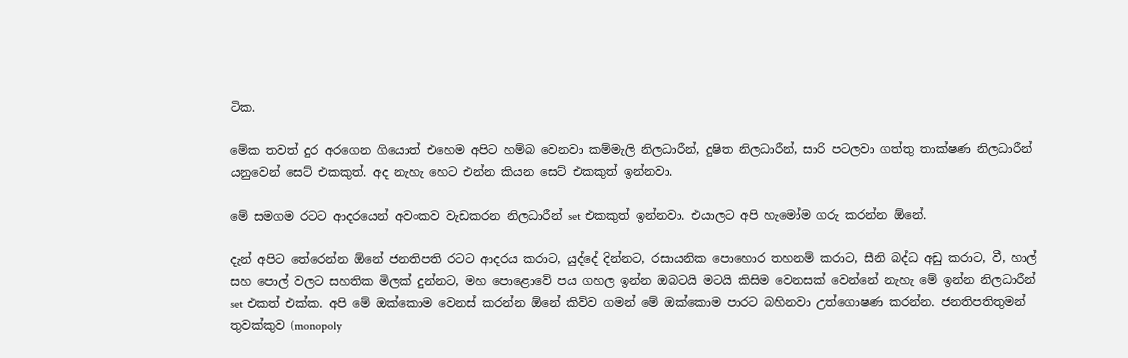ටික.

මේක තවත් දුර අරගෙන ගියොත් එහෙම අපිට හම්බ වෙනවා කම්මැලි නිලධාරීන්, දුෂිත නිලධාරීන්, සාරි පටලවා ගත්තු තාක්ෂණ නිලධාරීන් යනුවෙන් සෙට් එකකුත්. අද නැහැ හෙට එන්න කියන සෙට් එකකුත් ඉන්නවා.

මේ සමගම රටට ආදරයෙන් අවංකව වැඩකරන නිලධාරීන් set එකකුත් ඉන්නවා. එයාලට අපි හැමෝම ගරු කරන්න ඕනේ.

දැන් අපිට තේරෙන්න ඕනේ ජනතිපති රටට ආදරය කරාට, යුද්දේ දින්නට, රසායනික පොහොර තහනම් කරාට, සීනි බද්ධ අඩු කරාට, වී, හාල් සහ පොල් වලට සහතික මිලක් දුන්නට, මහ පොළොවේ පය ගහල ඉන්න ඔබටයි මටයි කිසිම වෙනසක් වෙන්නේ නැහැ මේ ඉන්න නිලධාරීන් set එකත් එක්ක. අපි මේ ඔක්කොම වෙනස් කරන්න ඕනේ කිව්ව ගමන් මේ ඔක්කොම පාරට බහිනවා උත්ගොෂණ කරන්න. ජනතිපතිතුමන් තුවක්කුව (monopoly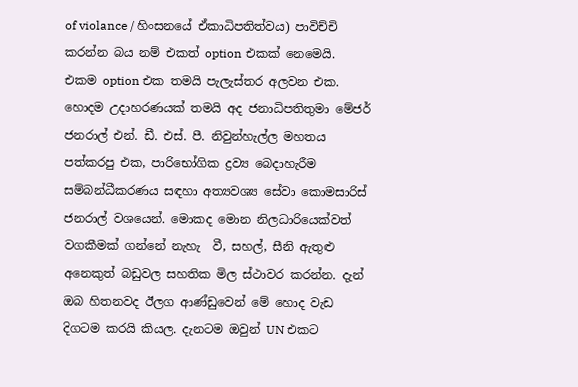of violance / හිංසනයේ ඒකාධිපතිත්වය) පාවිච්චි කරන්න බය නම් එකත් option එකක් නෙමෙයි. එකම option එක තමයි පැලැස්තර අලවන එක. හොදම උදාහරණයක් තමයි අද ජනාධිපතිතුමා මේජර් ජනරාල් එන්. ඩී. එස්. පී. නිවුන්හැල්ල මහතය පත්කරපු එක, පාරිභෝගික ද්‍රව්‍ය බෙදාහැරීම සම්බන්ධීකරණය සඳහා අත්‍යවශ්‍ය සේවා කොමසාරිස් ජනරාල් වශයෙන්. මොකද මොන නිලධාරියෙක්වත් වගකීමක් ගන්නේ නැහැ  වී, සහල්, සීනි ඇතුළු අනෙකුත් බඩුවල සහතික මිල ස්ථාවර කරන්න. දැන් ඔබ හිතනවද ඊලග ආණ්ඩුවෙන් මේ හොද වැඩ දිගටම කරයි කියල. දැනටම ඔවුන් UN එකට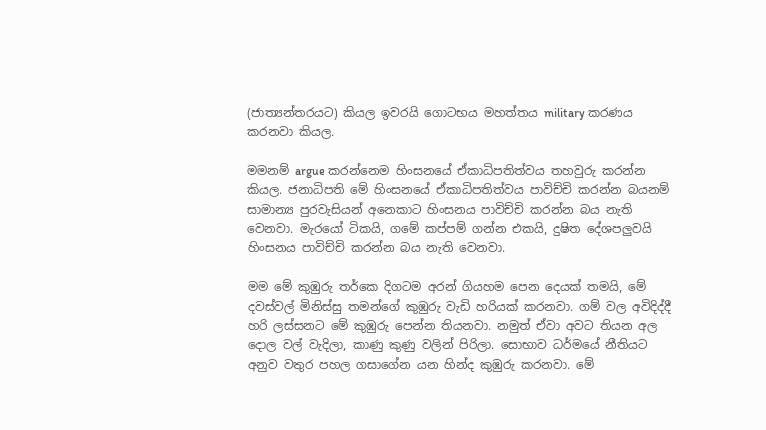(ජාත්‍යන්තරයට) කියල ඉවරයි ගොටභය මහත්තය military කරණය කරනවා කියල.

මමනම් argue කරන්නෙම හිංසනයේ ඒකාධිපතිත්වය තහවුරු කරන්න කියල. ජනාධිපති මේ හිංසනයේ ඒකාධිපතිත්වය පාවිච්චි කරන්න බයනම් සාමාන්‍ය පුරවැසියන් අනෙකාට හිංසනය පාවිච්චි කරන්න බය නැති වෙනවා. මැරයෝ ටිකයි, ගමේ කප්පම් ගන්න එකයි, දුෂිත දේශපලුවයි හිංසනය පාවිච්චි කරන්න බය නැති වෙනවා.

මම මේ කුඹුරු තර්කෙ දිගටම අරන් ගියහම පෙන දෙයක් තමයි, මේ දවස්වල් මිනිස්සු තමන්ගේ කුඹුරු වැඩි හරියක් කරනවා. ගම් වල අවිදිද්දී හරි ලස්සනට මේ කුඹුරු පෙන්න තියනවා. නමුත් ඒවා අවට තියන අල දොල වල් වැදිලා, කාණු කුණු වලින් පිරිලා. සොභාව ධර්මයේ නීතියට අනුව වතුර පහල ගසාගේන යන හින්ද කුඹුරු කරනවා. මේ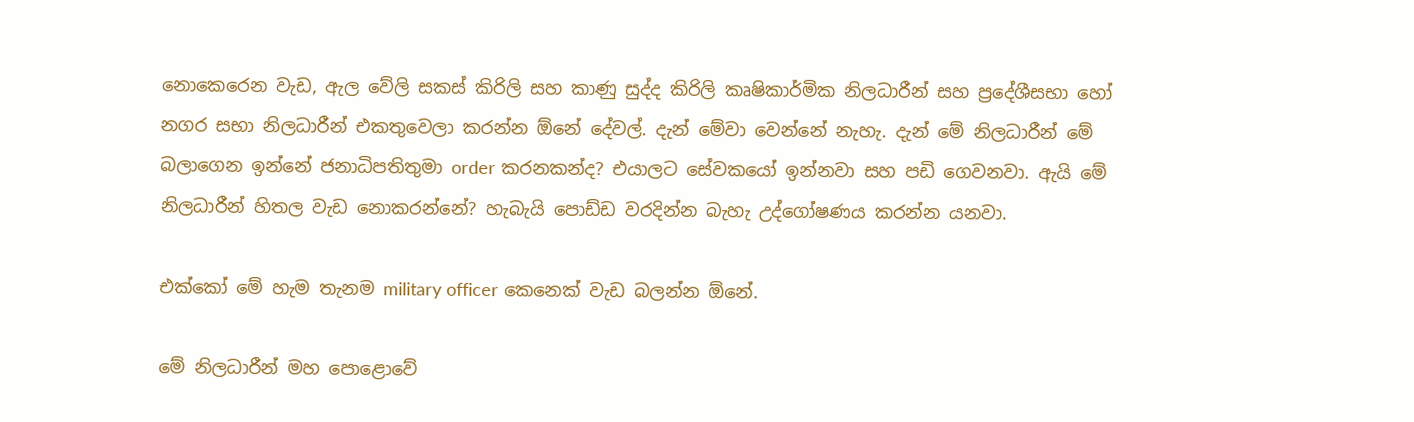නොකෙරෙන වැඩ, ඇල වේලි සකස් කිරිලි සහ කාණු සුද්ද කිරිලි කෘෂිකාර්මික නිලධාරීන් සහ ප්‍රදේශීසභා හෝ නගර සභා නිලධාරීන් එකතුවෙලා කරන්න ඕනේ දේවල්. දැන් මේවා වෙන්නේ නැහැ. දැන් මේ නිලධාරීන් මේ බලාගෙන ඉන්නේ ජනාධිපතිතුමා order කරනකන්ද? එයාලට සේවකයෝ ඉන්නවා සහ පඩි ගෙවනවා. ඇයි මේ නිලධාරීන් හිතල වැඩ නොකරන්නේ? හැබැයි පොඩ්ඩ වරදින්න බැහැ උද්ගෝෂණය කරන්න යනවා.

එක්කෝ මේ හැම තැනම military officer කෙනෙක් වැඩ බලන්න ඕනේ.

මේ නිලධාරීන් මහ පොළොවේ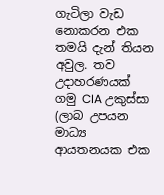ගැටිලා වැඩ නොකරන එක තමයි දැන් තියන අවුල. තව උදාහරණයක් ගමු CIA උකුස්සා (ලාබ උපයන මාධ්‍ය ආයතනයක එක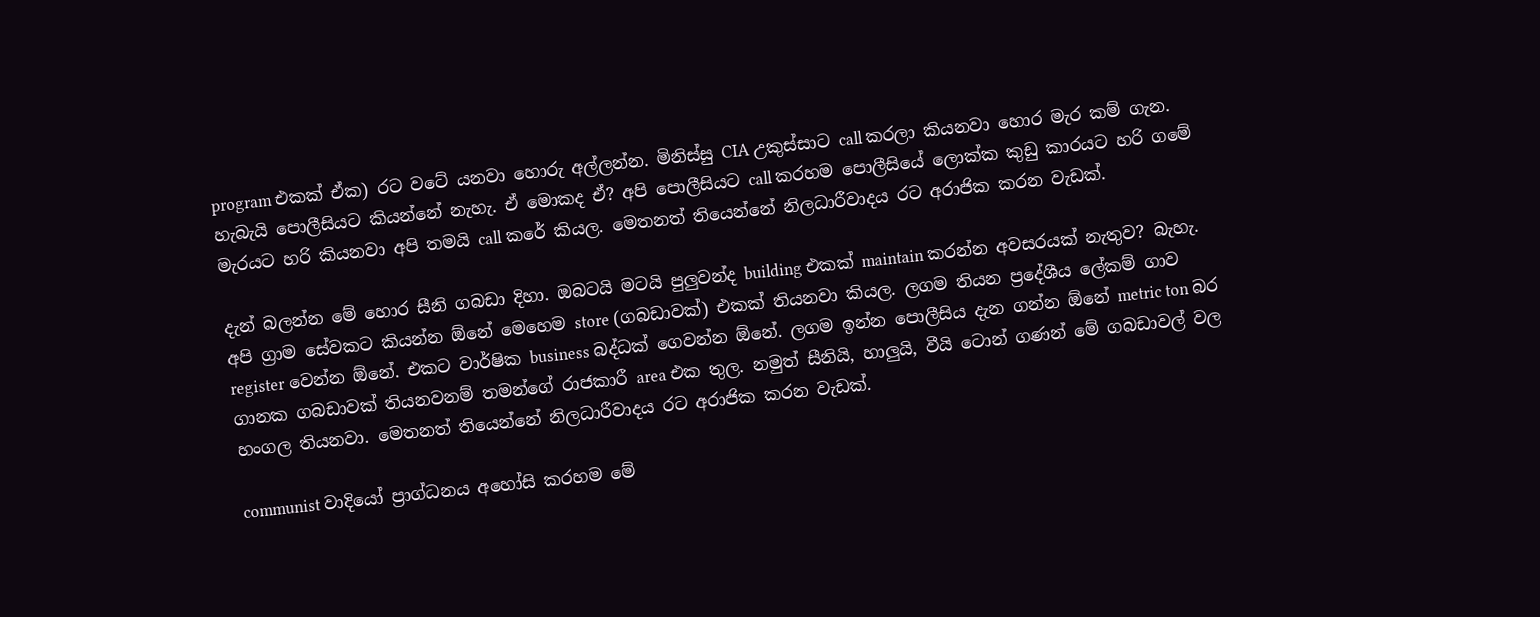program එකක් ඒක) රට වටේ යනවා හොරු අල්ලන්න. මිනිස්සු CIA උකුස්සාට call කරලා කියනවා හොර මැර කම් ගැන. හැබැයි පොලීසියට කියන්නේ නැහැ. ඒ මොකද ඒ? අපි පොලීසියට call කරහම පොලීසියේ ලොක්ක කුඩු කාරයට හරි ගමේ මැරයට හරි කියනවා අපි තමයි call කරේ කියල. මෙතනත් තියෙන්නේ නිලධාරීවාදය රට අරාජික කරන වැඩක්.

දැන් බලන්න මේ හොර සීනි ගබඩා දිහා. ඔබටයි මටයි පුලුවන්ද building එකක් maintain කරන්න අවසරයක් නැතුව? බැහැ. අපි ග්‍රාම සේවකට කියන්න ඕනේ මෙහෙම store (ගබඩාවක්) එකක් තියනවා කියල. ලගම තියන ප්‍රදේශීය ලේකම් ගාව register වෙන්න ඕනේ. එකට වාර්ෂික business බද්ධක් ගෙවන්න ඕනේ. ලගම ඉන්න පොලීසිය දැන ගන්න ඕනේ metric ton බර ගානක ගබඩාවක් තියනවනම් තමන්ගේ රාජකාරී area එක තුල. නමුත් සීනියි, හාලුයි, වීයි ටොන් ගණන් මේ ගබඩාවල් වල හංගල තියනවා. මෙතනත් තියෙන්නේ නිලධාරීවාදය රට අරාජික කරන වැඩක්.

communist වාදියෝ ප්‍රාග්ධනය අහෝසි කරහම මේ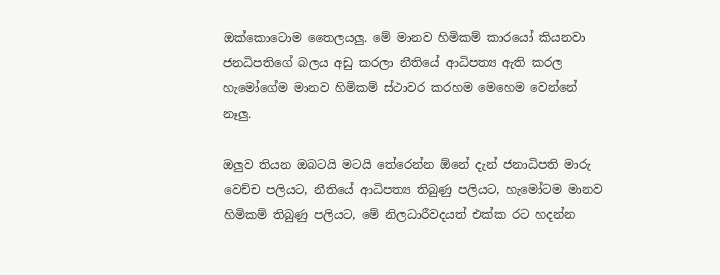ඔක්කොටොම තෛලයලු. මේ මානව හිමිකම් කාරයෝ කියනවා ජනධිපතිගේ බලය අඩු කරලා නීතියේ ආධිපත්‍ය ඇති කරල හැමෝගේම මානව හිමිකම් ස්ථාවර කරහම මෙහෙම වෙන්නේ නෑලු.

ඔලුව තියන ඔබටයි මටයි තේරෙන්න ඕනේ දැන් ජනාධිපති මාරු වෙච්ච පලියට, නීතියේ ආධිපත්‍ය තිබුණු පලියට, හැමෝටම මානව හිමිකම් තිබුණු පලියට, මේ නිලධාරීවදයත් එක්ක රට හදන්න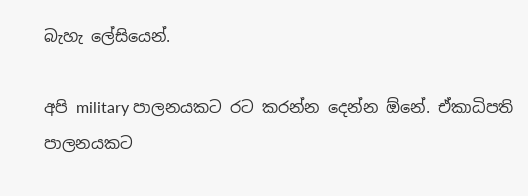බැහැ ලේසියෙන්.

අපි military පාලනයකට රට කරන්න දෙන්න ඕනේ. ඒකාධිපති පාලනයකට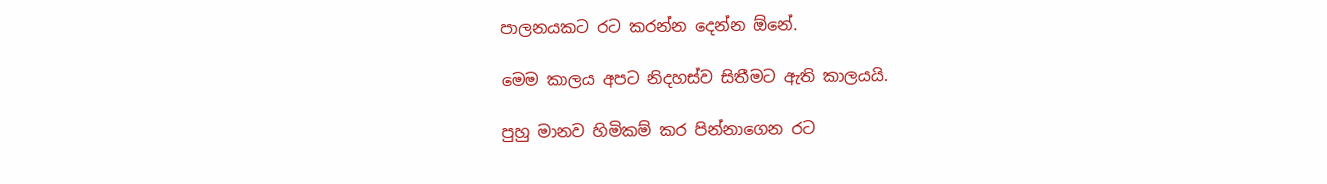පාලනයකට රට කරන්න දෙන්න ඕනේ.

මෙම කාලය අපට නිදහස්ව සිතීමට ඇති කාලයයි.

පුහු මානව හිමිකම් කර පින්නාගෙන රට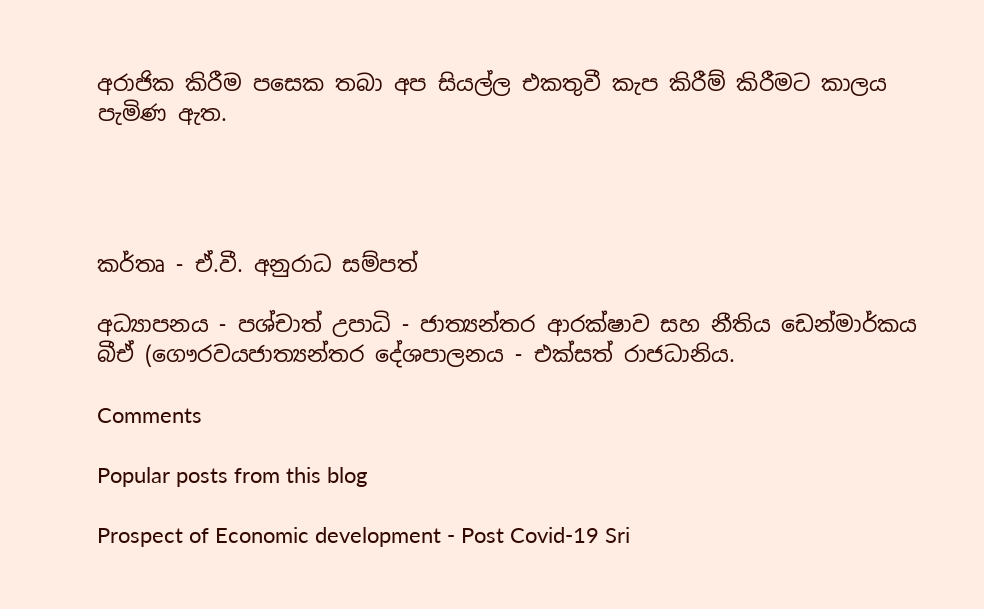අරාජික කිරීම පසෙක තබා අප සියල්ල එකතුවී කැප කිරීම් කිරීමට කාලය පැමිණ ඇත.




කර්තෘ - ඒ.වී. අනුරාධ සම්පත්

අධ්‍යාපනය - පශ්චාත් උපාධි - ජාත්‍යන්තර ආරක්ෂාව සහ නීතිය ඩෙන්මාර්කය බීඒ (ගෞරවයජාත්‍යන්තර දේශපාලනය - එක්සත් රාජධානිය.

Comments

Popular posts from this blog

Prospect of Economic development - Post Covid-19 Sri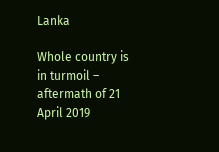Lanka

Whole country is in turmoil – aftermath of 21 April 2019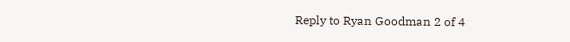Reply to Ryan Goodman 2 of 4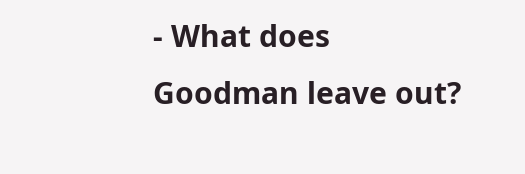- What does Goodman leave out?